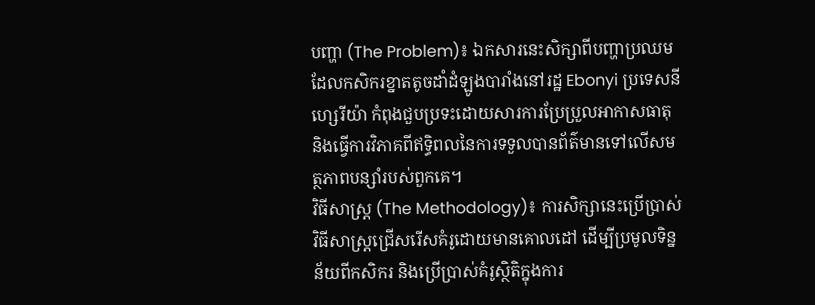បញ្ហា (The Problem)៖ ឯកសារនេះសិក្សាពីបញ្ហាប្រឈមដែលកសិករខ្នាតតូចដាំដំឡូងបារាំងនៅរដ្ឋ Ebonyi ប្រទេសនីហ្សេរីយ៉ា កំពុងជួបប្រទះដោយសារការប្រែប្រួលអាកាសធាតុ និងធ្វើការវិភាគពីឥទ្ធិពលនៃការទទួលបានព័ត៌មានទៅលើសមត្ថភាពបន្សាំរបស់ពួកគេ។
វិធីសាស្ត្រ (The Methodology)៖ ការសិក្សានេះប្រើប្រាស់វិធីសាស្ត្រជ្រើសរើសគំរូដោយមានគោលដៅ ដើម្បីប្រមូលទិន្នន័យពីកសិករ និងប្រើប្រាស់គំរូស្ថិតិក្នុងការ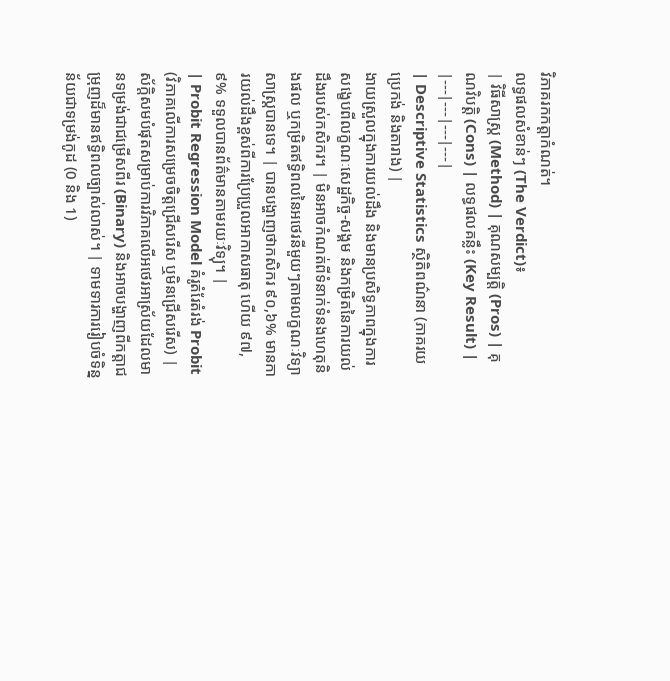វិភាគរកកត្តាកំណត់។
លទ្ធផលសំខាន់ៗ (The Verdict)៖
| វិធីសាស្ត្រ (Method) | គុណសម្បត្តិ (Pros) | គុណវិបត្តិ (Cons) | លទ្ធផលគន្លឹះ (Key Result) |
|---|---|---|---|
| Descriptive Statistics ស្ថិតិពណ៌នា (ភាគរយ ប្រេកង់ និងតារាង) |
ងាយស្រួលក្នុងការយល់ដឹង និងមានប្រសិទ្ធភាពក្នុងការសង្ខេបពីលក្ខណៈសេដ្ឋកិច្ច-សង្គម និងកម្រិតនៃការយល់ដឹងរបស់កសិករ។ | មិនអាចកំណត់ពីទំនាក់ទំនងហេតុនិងផល ឬកម្រិតឥទ្ធិពលនៃអថេរនីមួយៗតាមលក្ខណៈវិទ្យាសាស្ត្របានទេ។ | បានបង្ហាញថាកសិករ ៩០,៦% មានការយល់ដឹងខ្ពស់ពីការប្រែប្រួលអាកាសធាតុ ហើយ ៩៧,៩% ទទួលបានព័ត៌មានតាមរយៈវិទ្យុ។ |
| Probit Regression Model គំរូតំរែតំរង់ Probit (វិភាគលើការសម្រេចចិត្តជ្រើសរើស ឬមិនជ្រើសរើស) |
ស័ក្តិសមបំផុតសម្រាប់ការវិភាគលើអថេរអាស្រ័យដែលមានទម្រង់ជាជម្រើសពីរ (Binary) និងអាចបង្ហាញពីកត្តាជម្រុញដ៏មានឥទ្ធិពលច្បាស់លាស់។ | ទាមទារការរៀបចំទិន្នន័យជាទម្រង់កូដ (0 និង 1)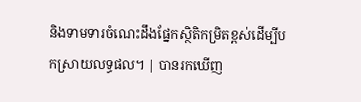និងទាមទារចំណេះដឹងផ្នែកស្ថិតិកម្រិតខ្ពស់ដើម្បីបកស្រាយលទ្ធផល។ | បានរកឃើញ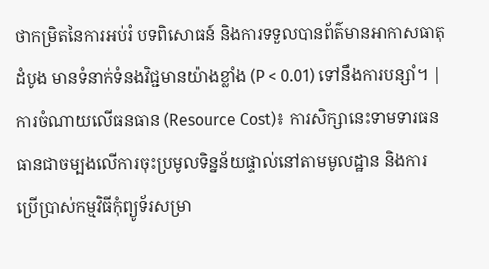ថាកម្រិតនៃការអប់រំ បទពិសោធន៍ និងការទទួលបានព័ត៌មានអាកាសធាតុដំបូង មានទំនាក់ទំនងវិជ្ជមានយ៉ាងខ្លាំង (P < 0.01) ទៅនឹងការបន្សាំ។ |
ការចំណាយលើធនធាន (Resource Cost)៖ ការសិក្សានេះទាមទារធនធានជាចម្បងលើការចុះប្រមូលទិន្នន័យផ្ទាល់នៅតាមមូលដ្ឋាន និងការប្រើប្រាស់កម្មវិធីកុំព្យូទ័រសម្រា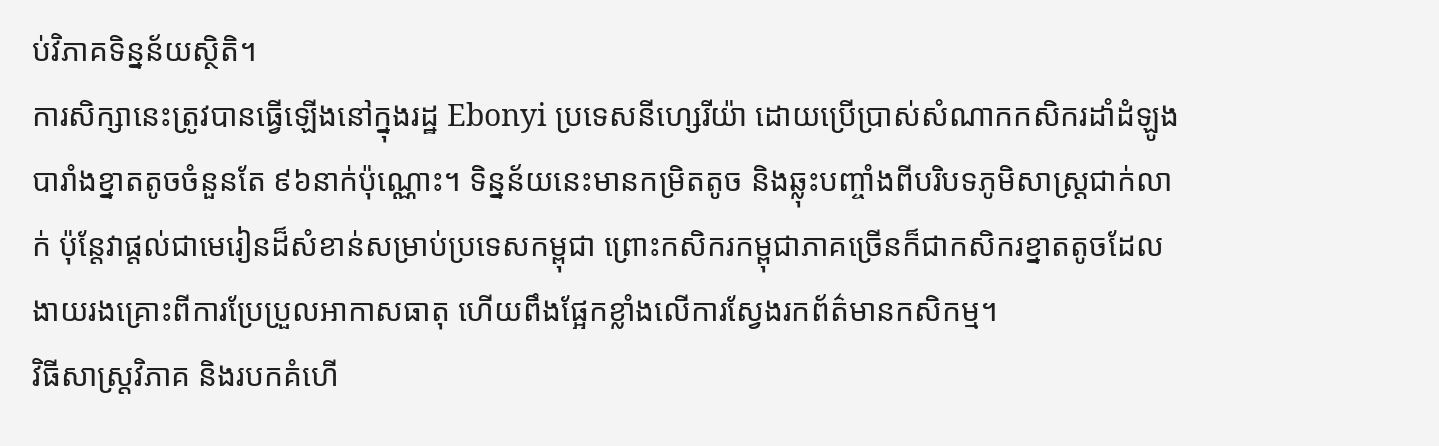ប់វិភាគទិន្នន័យស្ថិតិ។
ការសិក្សានេះត្រូវបានធ្វើឡើងនៅក្នុងរដ្ឋ Ebonyi ប្រទេសនីហ្សេរីយ៉ា ដោយប្រើប្រាស់សំណាកកសិករដាំដំឡូងបារាំងខ្នាតតូចចំនួនតែ ៩៦នាក់ប៉ុណ្ណោះ។ ទិន្នន័យនេះមានកម្រិតតូច និងឆ្លុះបញ្ចាំងពីបរិបទភូមិសាស្ត្រជាក់លាក់ ប៉ុន្តែវាផ្តល់ជាមេរៀនដ៏សំខាន់សម្រាប់ប្រទេសកម្ពុជា ព្រោះកសិករកម្ពុជាភាគច្រើនក៏ជាកសិករខ្នាតតូចដែលងាយរងគ្រោះពីការប្រែប្រួលអាកាសធាតុ ហើយពឹងផ្អែកខ្លាំងលើការស្វែងរកព័ត៌មានកសិកម្ម។
វិធីសាស្ត្រវិភាគ និងរបកគំហើ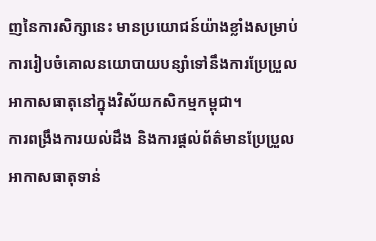ញនៃការសិក្សានេះ មានប្រយោជន៍យ៉ាងខ្លាំងសម្រាប់ការរៀបចំគោលនយោបាយបន្សាំទៅនឹងការប្រែប្រួលអាកាសធាតុនៅក្នុងវិស័យកសិកម្មកម្ពុជា។
ការពង្រឹងការយល់ដឹង និងការផ្តល់ព័ត៌មានប្រែប្រួលអាកាសធាតុទាន់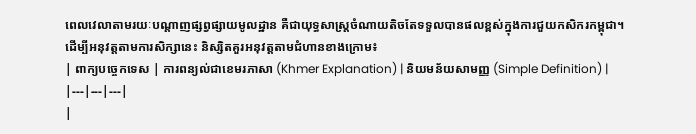ពេលវេលាតាមរយៈបណ្តាញផ្សព្វផ្សាយមូលដ្ឋាន គឺជាយុទ្ធសាស្ត្រចំណាយតិចតែទទួលបានផលខ្ពស់ក្នុងការជួយកសិករកម្ពុជា។
ដើម្បីអនុវត្តតាមការសិក្សានេះ និស្សិតគួរអនុវត្តតាមជំហានខាងក្រោម៖
| ពាក្យបច្ចេកទេស | ការពន្យល់ជាខេមរភាសា (Khmer Explanation) | និយមន័យសាមញ្ញ (Simple Definition) |
|---|---|---|
|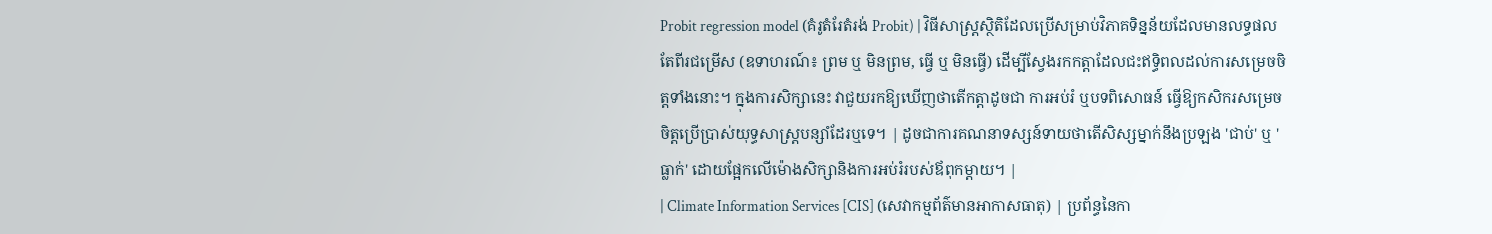Probit regression model (គំរូតំរែតំរង់ Probit) | វិធីសាស្ត្រស្ថិតិដែលប្រើសម្រាប់វិភាគទិន្នន័យដែលមានលទ្ធផលតែពីរជម្រើស (ឧទាហរណ៍៖ ព្រម ឬ មិនព្រម, ធ្វើ ឬ មិនធ្វើ) ដើម្បីស្វែងរកកត្តាដែលជះឥទ្ធិពលដល់ការសម្រេចចិត្តទាំងនោះ។ ក្នុងការសិក្សានេះ វាជួយរកឱ្យឃើញថាតើកត្តាដូចជា ការអប់រំ ឬបទពិសោធន៍ ធ្វើឱ្យកសិករសម្រេចចិត្តប្រើប្រាស់យុទ្ធសាស្ត្របន្សាំដែរឬទេ។ | ដូចជាការគណនាទស្សន៍ទាយថាតើសិស្សម្នាក់នឹងប្រឡង 'ជាប់' ឬ 'ធ្លាក់' ដោយផ្អែកលើម៉ោងសិក្សានិងការអប់រំរបស់ឪពុកម្តាយ។ |
| Climate Information Services [CIS] (សេវាកម្មព័ត៌មានអាកាសធាតុ) | ប្រព័ន្ធនៃកា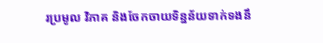រប្រមូល វិភាគ និងចែកចាយទិន្នន័យទាក់ទងនឹ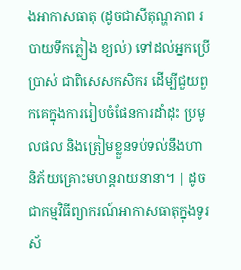ងអាកាសធាតុ (ដូចជាសីតុណ្ហភាព របាយទឹកភ្លៀង ខ្យល់) ទៅដល់អ្នកប្រើប្រាស់ ជាពិសេសកសិករ ដើម្បីជួយពួកគេក្នុងការរៀបចំផែនការដាំដុះ ប្រមូលផល និងត្រៀមខ្លួនទប់ទល់នឹងហានិភ័យគ្រោះមហន្តរាយនានា។ | ដូចជាកម្មវិធីព្យាករណ៍អាកាសធាតុក្នុងទូរស័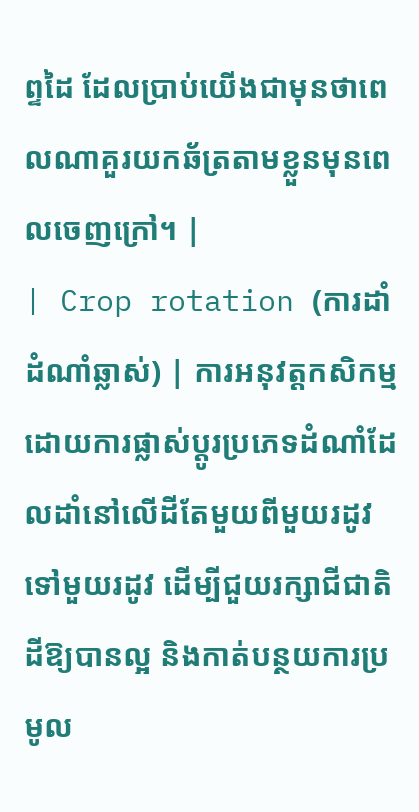ព្ទដៃ ដែលប្រាប់យើងជាមុនថាពេលណាគួរយកឆ័ត្រតាមខ្លួនមុនពេលចេញក្រៅ។ |
| Crop rotation (ការដាំដំណាំឆ្លាស់) | ការអនុវត្តកសិកម្មដោយការផ្លាស់ប្តូរប្រភេទដំណាំដែលដាំនៅលើដីតែមួយពីមួយរដូវទៅមួយរដូវ ដើម្បីជួយរក្សាជីជាតិដីឱ្យបានល្អ និងកាត់បន្ថយការប្រមូល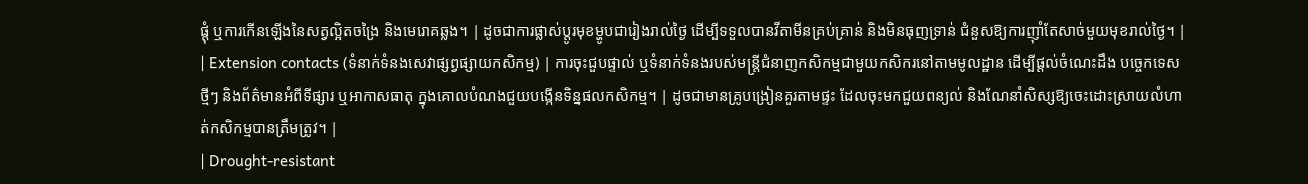ផ្តុំ ឬការកើនឡើងនៃសត្វល្អិតចង្រៃ និងមេរោគឆ្លង។ | ដូចជាការផ្លាស់ប្តូរមុខម្ហូបជារៀងរាល់ថ្ងៃ ដើម្បីទទួលបានវីតាមីនគ្រប់គ្រាន់ និងមិនធុញទ្រាន់ ជំនួសឱ្យការញ៉ាំតែសាច់មួយមុខរាល់ថ្ងៃ។ |
| Extension contacts (ទំនាក់ទំនងសេវាផ្សព្វផ្សាយកសិកម្ម) | ការចុះជួបផ្ទាល់ ឬទំនាក់ទំនងរបស់មន្ត្រីជំនាញកសិកម្មជាមួយកសិករនៅតាមមូលដ្ឋាន ដើម្បីផ្តល់ចំណេះដឹង បច្ចេកទេសថ្មីៗ និងព័ត៌មានអំពីទីផ្សារ ឬអាកាសធាតុ ក្នុងគោលបំណងជួយបង្កើនទិន្នផលកសិកម្ម។ | ដូចជាមានគ្រូបង្រៀនគួរតាមផ្ទះ ដែលចុះមកជួយពន្យល់ និងណែនាំសិស្សឱ្យចេះដោះស្រាយលំហាត់កសិកម្មបានត្រឹមត្រូវ។ |
| Drought-resistant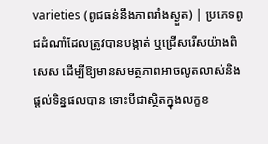varieties (ពូជធន់នឹងភាពរាំងស្ងួត) | ប្រភេទពូជដំណាំដែលត្រូវបានបង្កាត់ ឬជ្រើសរើសយ៉ាងពិសេស ដើម្បីឱ្យមានសមត្ថភាពអាចលូតលាស់និងផ្តល់ទិន្នផលបាន ទោះបីជាស្ថិតក្នុងលក្ខខ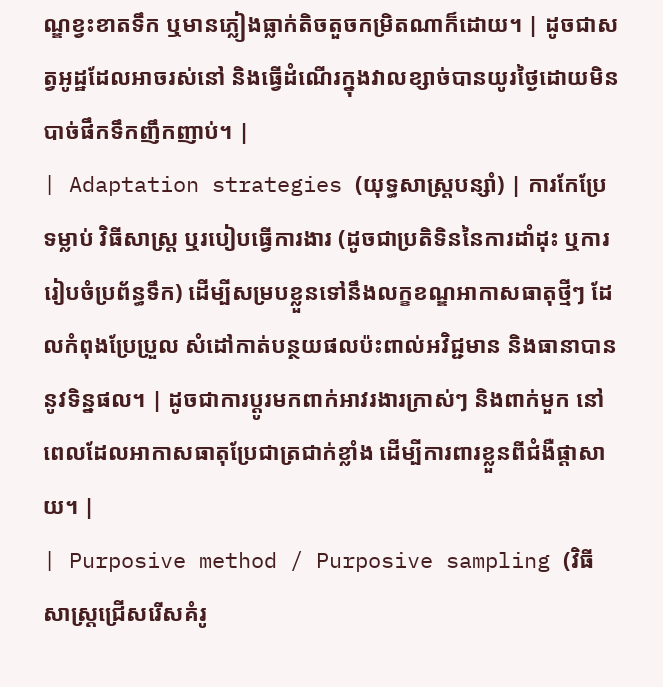ណ្ឌខ្វះខាតទឹក ឬមានភ្លៀងធ្លាក់តិចតួចកម្រិតណាក៏ដោយ។ | ដូចជាសត្វអូដ្ឋដែលអាចរស់នៅ និងធ្វើដំណើរក្នុងវាលខ្សាច់បានយូរថ្ងៃដោយមិនបាច់ផឹកទឹកញឹកញាប់។ |
| Adaptation strategies (យុទ្ធសាស្ត្របន្សាំ) | ការកែប្រែទម្លាប់ វិធីសាស្ត្រ ឬរបៀបធ្វើការងារ (ដូចជាប្រតិទិននៃការដាំដុះ ឬការរៀបចំប្រព័ន្ធទឹក) ដើម្បីសម្របខ្លួនទៅនឹងលក្ខខណ្ឌអាកាសធាតុថ្មីៗ ដែលកំពុងប្រែប្រួល សំដៅកាត់បន្ថយផលប៉ះពាល់អវិជ្ជមាន និងធានាបាននូវទិន្នផល។ | ដូចជាការប្តូរមកពាក់អាវរងារក្រាស់ៗ និងពាក់មួក នៅពេលដែលអាកាសធាតុប្រែជាត្រជាក់ខ្លាំង ដើម្បីការពារខ្លួនពីជំងឺផ្តាសាយ។ |
| Purposive method / Purposive sampling (វិធីសាស្ត្រជ្រើសរើសគំរូ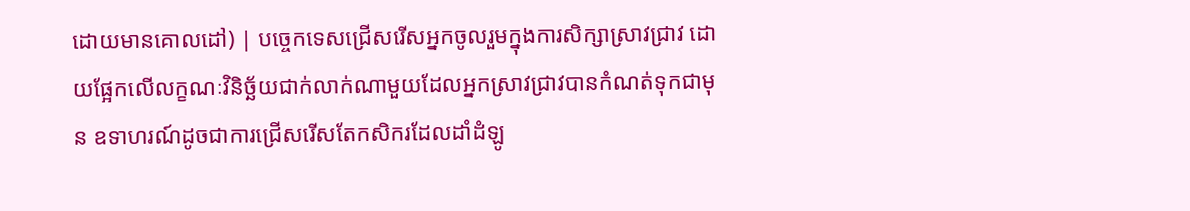ដោយមានគោលដៅ) | បច្ចេកទេសជ្រើសរើសអ្នកចូលរួមក្នុងការសិក្សាស្រាវជ្រាវ ដោយផ្អែកលើលក្ខណៈវិនិច្ឆ័យជាក់លាក់ណាមួយដែលអ្នកស្រាវជ្រាវបានកំណត់ទុកជាមុន ឧទាហរណ៍ដូចជាការជ្រើសរើសតែកសិករដែលដាំដំឡូ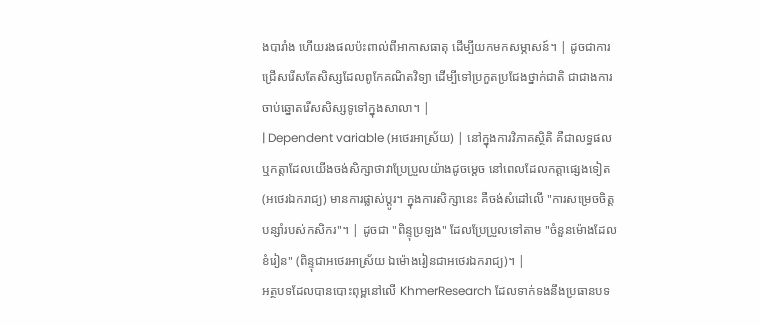ងបារាំង ហើយរងផលប៉ះពាល់ពីអាកាសធាតុ ដើម្បីយកមកសម្ភាសន៍។ | ដូចជាការជ្រើសរើសតែសិស្សដែលពូកែគណិតវិទ្យា ដើម្បីទៅប្រកួតប្រជែងថ្នាក់ជាតិ ជាជាងការចាប់ឆ្នោតរើសសិស្សទូទៅក្នុងសាលា។ |
| Dependent variable (អថេរអាស្រ័យ) | នៅក្នុងការវិភាគស្ថិតិ គឺជាលទ្ធផល ឬកត្តាដែលយើងចង់សិក្សាថាវាប្រែប្រួលយ៉ាងដូចម្តេច នៅពេលដែលកត្តាផ្សេងទៀត (អថេរឯករាជ្យ) មានការផ្លាស់ប្តូរ។ ក្នុងការសិក្សានេះ គឺចង់សំដៅលើ "ការសម្រេចចិត្តបន្សាំរបស់កសិករ"។ | ដូចជា "ពិន្ទុប្រឡង" ដែលប្រែប្រួលទៅតាម "ចំនួនម៉ោងដែលខំរៀន" (ពិន្ទុជាអថេរអាស្រ័យ ឯម៉ោងរៀនជាអថេរឯករាជ្យ)។ |
អត្ថបទដែលបានបោះពុម្ពនៅលើ KhmerResearch ដែលទាក់ទងនឹងប្រធានបទ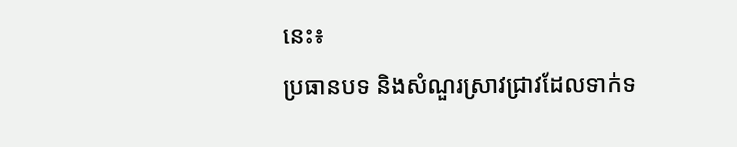នេះ៖
ប្រធានបទ និងសំណួរស្រាវជ្រាវដែលទាក់ទ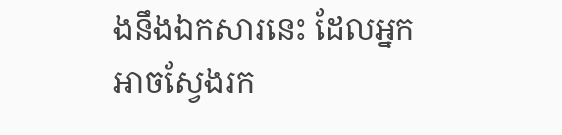ងនឹងឯកសារនេះ ដែលអ្នកអាចស្វែងរក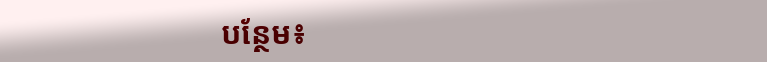បន្ថែម៖